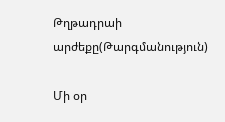Թղթադրաի արժեքը(Թարգմանություն)

Մի օր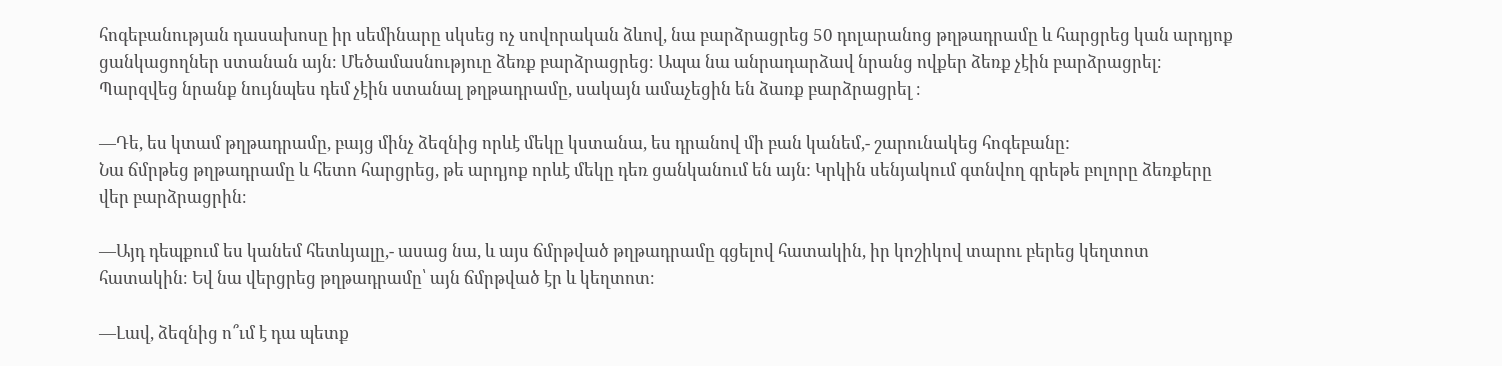հոգեբանության դասախոսը իր սեմինարը սկսեց ոչ սովորական ձևով, նա բարձրացրեց 50 դոլարանոց թղթադրամը և հարցրեց կան արդյոք ցանկացողներ ստանան այն։ Մեծամասնություը ձեռք բարձրացրեց։ Ապա նա անրադարձավ նրանց ովքեր ձեռք չէին բարձրացրել։ Պարզվեց նրանք նույնպես դեմ չէին ստանալ թղթադրամը, սակայն ամաչեցին են ձառք բարձրացրել ։

—Դե, ես կտամ թղթադրամը, բայց մինչ ձեզնից որևէ մեկը կստանա, ես դրանով մի բան կանեմ,- շարունակեց հոգեբանը:
Նա ճմրթեց թղթադրամը և հետո հարցրեց, թե արդյոք որևէ մեկը դեռ ցանկանում են այն: Կրկին սենյակում գտնվող գրեթե բոլորը ձեռքերը վեր բարձրացրին։

—Այդ դեպքում ես կանեմ հետևյալը,- ասաց նա, և այս ճմրթված թղթադրամը գցելով հատակին, իր կոշիկով տարու բերեց կեղտոտ հատակին։ Եվ նա վերցրեց թղթադրամը՝ այն ճմրթված էր և կեղտոտ։

—Լավ, ձեզնից ո՞ւմ է դա պետք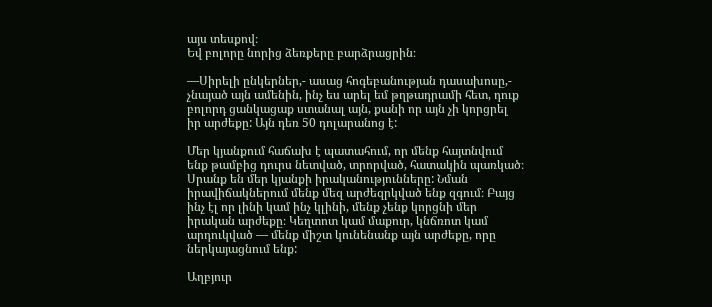այս տեսքով։
Եվ բոլորը նորից ձեռքերը բարձրացրին։

—Սիրելի ընկերներ,- ասաց հոգեբանության դասախոսը,- չնայած այն ամենին, ինչ ես արել եմ թղթադրամի հետ, դուք բոլորդ ցանկացաք ստանալ այն, քանի որ այն չի կորցրել իր արժեքը: Այն դեռ 50 դոլարանոց է:

Մեր կյանքում հաճախ է պատահում, որ մենք հայտնվում ենք թամբից դուրս նետված, տրորված, հատակին պառկած։ Սրանք են մեր կյանքի իրականությունները: Նման իրավիճակներում մենք մեզ արժեզրկված ենք զգում։ Բայց ինչ էլ որ լինի կամ ինչ կլինի, մենք չենք կորցնի մեր իրական արժեքը։ Կեղտոտ կամ մաքուր, կնճռոտ կամ արդուկված — մենք միշտ կունենանք այն արժեքը, որը ներկայացնում ենք:

Աղբյուր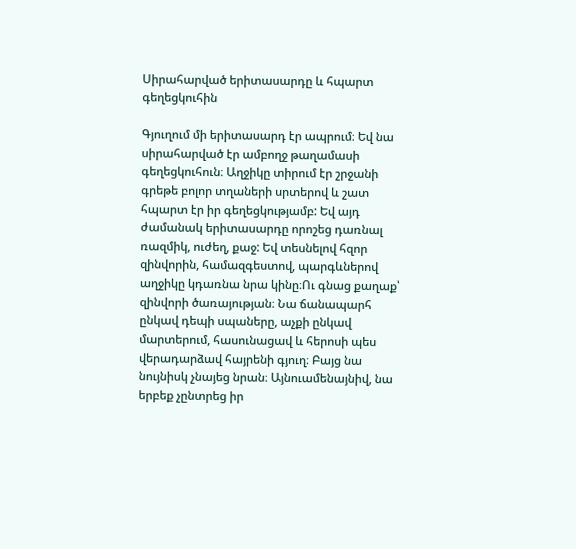Սիրահարված երիտասարդը և հպարտ գեղեցկուհին

Գյուղում մի երիտասարդ էր ապրում։ Եվ նա սիրահարված էր ամբողջ թաղամասի գեղեցկուհուն։ Աղջիկը տիրում էր շրջանի գրեթե բոլոր տղաների սրտերով և շատ հպարտ էր իր գեղեցկությամբ: Եվ այդ ժամանակ երիտասարդը որոշեց դառնալ ռազմիկ, ուժեղ, քաջ: Եվ տեսնելով հզոր զինվորին, համազգեստով, պարգևներով աղջիկը կդառնա նրա կինը։Ու գնաց քաղաք՝ զինվորի ծառայության։ Նա ճանապարհ ընկավ դեպի սպաները, աչքի ընկավ մարտերում, հասունացավ և հերոսի պես վերադարձավ հայրենի գյուղ։ Բայց նա նույնիսկ չնայեց նրան։ Այնուամենայնիվ, նա երբեք չընտրեց իր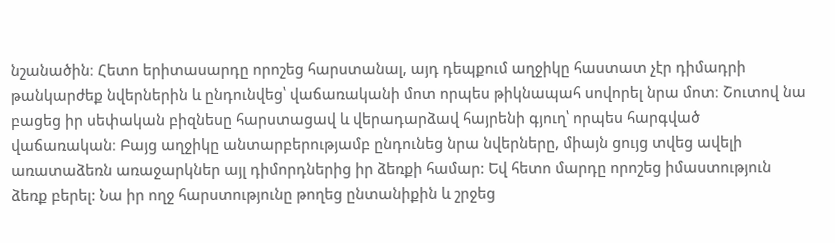նշանածին։ Հետո երիտասարդը որոշեց հարստանալ, այդ դեպքում աղջիկը հաստատ չէր դիմադրի թանկարժեք նվերներին և ընդունվեց՝ վաճառականի մոտ որպես թիկնապահ սովորել նրա մոտ։ Շուտով նա բացեց իր սեփական բիզնեսը հարստացավ և վերադարձավ հայրենի գյուղ՝ որպես հարգված վաճառական։ Բայց աղջիկը անտարբերությամբ ընդունեց նրա նվերները, միայն ցույց տվեց ավելի առատաձեռն առաջարկներ այլ դիմորդներից իր ձեռքի համար: Եվ հետո մարդը որոշեց իմաստություն ձեռք բերել: Նա իր ողջ հարստությունը թողեց ընտանիքին և շրջեց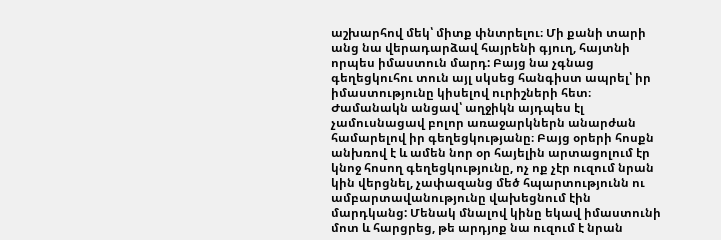աշխարհով մեկ՝ միտք փնտրելու։ Մի քանի տարի անց նա վերադարձավ հայրենի գյուղ, հայտնի որպես իմաստուն մարդ: Բայց նա չգնաց գեղեցկուհու տուն այլ սկսեց հանգիստ ապրել՝ իր իմաստությունը կիսելով ուրիշների հետ։ Ժամանակն անցավ՝ աղջիկն այդպես էլ չամուսնացավ բոլոր առաջարկներն անարժան համարելով իր գեղեցկությանը։ Բայց օրերի հոսքն անխռով է և ամեն նոր օր հայելին արտացոլում էր կնոջ հոսող գեղեցկությունը, ոչ ոք չէր ուզում նրան կին վերցնել, չափազանց մեծ հպարտությունն ու ամբարտավանությունը վախեցնում էին մարդկանց: Մենակ մնալով կինը եկավ իմաստունի մոտ և հարցրեց, թե արդյոք նա ուզում է նրան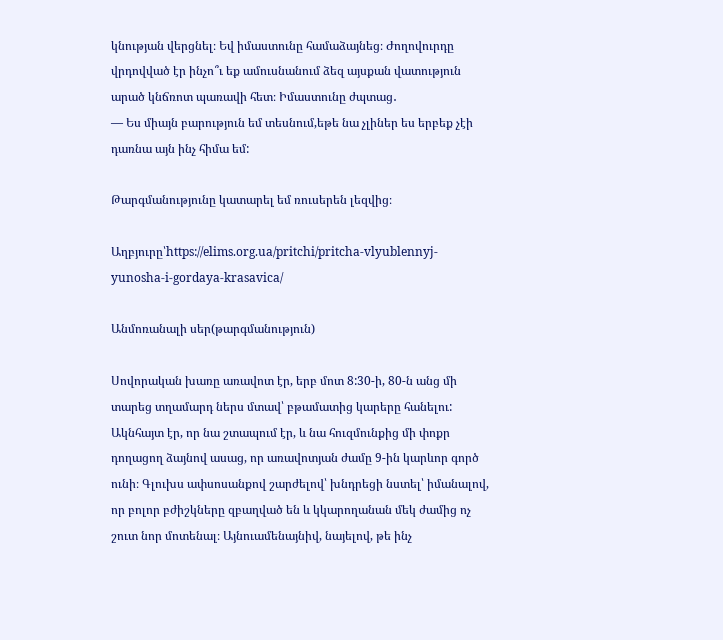կնության վերցնել։ Եվ իմաստունը համաձայնեց։ Ժողովուրդը վրդովված էր ինչո՞ւ եք ամուսնանում ձեզ այսքան վատություն արած կնճռոտ պառավի հետ։ Իմաստունը ժպտաց․
— Ես միայն բարություն եմ տեսնում,եթե նա չլիներ ես երբեք չէի դառնա այն ինչ հիմա եմ:

Թարգմանությունը կատարել եմ ռուսերեն լեզվից։

Աղբյուրը՝https://elims.org.ua/pritchi/pritcha-vlyublennyj-yunosha-i-gordaya-krasavica/

Անմոռանալի սեր(թարգմանություն)

Սովորական խառը առավոտ էր, երբ մոտ 8:30-ի, 80-ն անց մի տարեց տղամարդ ներս մտավ՝ բթամատից կարերը հանելու: Ակնհայտ էր, որ նա շտապում էր, և նա հուզմունքից մի փոքր դողացող ձայնով ասաց, որ առավոտյան ժամը 9-ին կարևոր գործ ունի։ Գլուխս ափսոսանքով շարժելով՝ խնդրեցի նստել՝ իմանալով, որ բոլոր բժիշկները զբաղված են և կկարողանան մեկ ժամից ոչ շուտ նոր մոտենալ։ Այնուամենայնիվ, նայելով, թե ինչ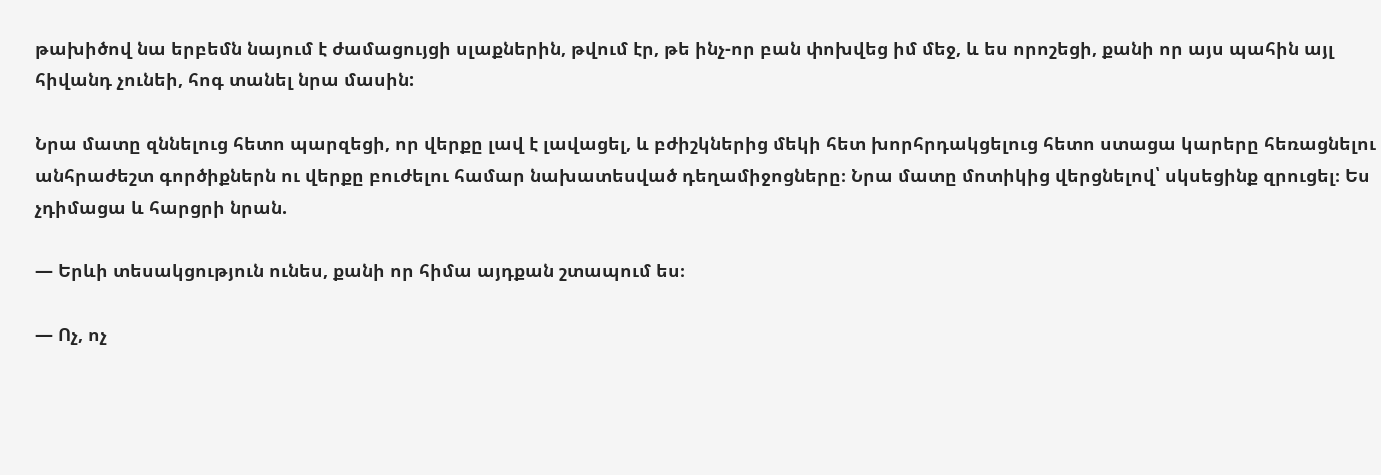թախիծով նա երբեմն նայում է ժամացույցի սլաքներին, թվում էր, թե ինչ-որ բան փոխվեց իմ մեջ, և ես որոշեցի, քանի որ այս պահին այլ հիվանդ չունեի, հոգ տանել նրա մասին:

Նրա մատը զննելուց հետո պարզեցի, որ վերքը լավ է լավացել, և բժիշկներից մեկի հետ խորհրդակցելուց հետո ստացա կարերը հեռացնելու անհրաժեշտ գործիքներն ու վերքը բուժելու համար նախատեսված դեղամիջոցները։ Նրա մատը մոտիկից վերցնելով՝ սկսեցինք զրուցել։ Ես չդիմացա և հարցրի նրան.

— Երևի տեսակցություն ունես, քանի որ հիմա այդքան շտապում ես։

— Ոչ, ոչ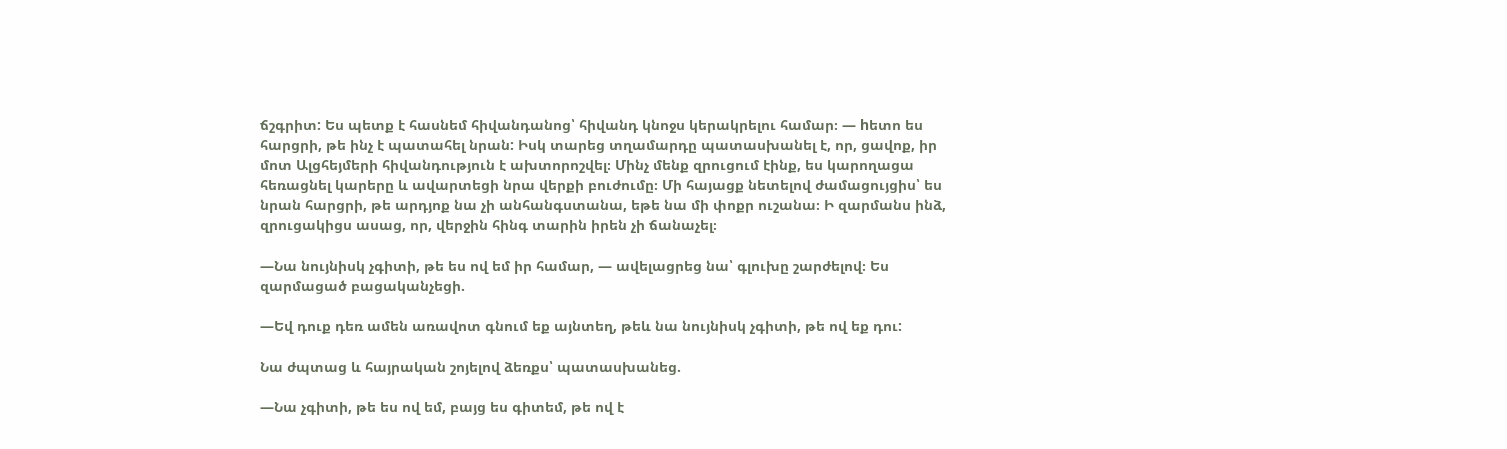ճշգրիտ: Ես պետք է հասնեմ հիվանդանոց՝ հիվանդ կնոջս կերակրելու համար։ — hետո ես հարցրի, թե ինչ է պատահել նրան: Իսկ տարեց տղամարդը պատասխանել է, որ, ցավոք, իր մոտ Ալցհեյմերի հիվանդություն է ախտորոշվել։ Մինչ մենք զրուցում էինք, ես կարողացա հեռացնել կարերը և ավարտեցի նրա վերքի բուժումը։ Մի հայացք նետելով ժամացույցիս՝ ես նրան հարցրի, թե արդյոք նա չի անհանգստանա, եթե նա մի փոքր ուշանա։ Ի զարմանս ինձ, զրուցակիցս ասաց, որ, վերջին հինգ տարին իրեն չի ճանաչել։

—Նա նույնիսկ չգիտի, թե ես ով եմ իր համար, — ավելացրեց նա՝ գլուխը շարժելով։ Ես զարմացած բացականչեցի.

—Եվ դուք դեռ ամեն առավոտ գնում եք այնտեղ, թեև նա նույնիսկ չգիտի, թե ով եք դու:

Նա ժպտաց և հայրական շոյելով ձեռքս՝ պատասխանեց.

—Նա չգիտի, թե ես ով եմ, բայց ես գիտեմ, թե ով է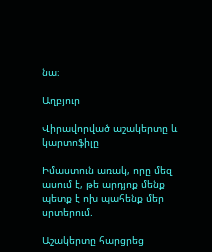նա։

Աղբյուր

Վիրավորված աշակերտը և կարտոֆիլը

Իմաստուն առակ, որը մեզ ասում է, թե արդյոք մենք պետք է ոխ պահենք մեր սրտերում.

Աշակերտը հարցրեց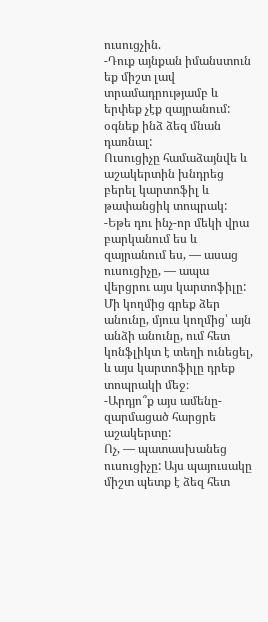ուսուցչին.
-Դուք այնքան իմանստուն եք միշտ լավ տրամադրությամբ և երփեք չէք զայրանում: օգնեք ինձ ձեզ մնան դառնալ:
Ուսուցիչը համաձայնվե և աշակերտին խնդրեց բերել կարտոֆիլ և թափանցիկ տոպրակ:
-Եթե դու ինչ-որ մեկի վրա բարկանում ես և զայրանում ես, — ասաց ուսուցիչը, — ապա վերցրու այս կարտոֆիլը: Մի կողմից գրեք ձեր անունը, մյուս կողմից՝ այն անձի անունը, ում հետ կոնֆլիկտ է տեղի ունեցել, և այս կարտոֆիլը դրեք տոպրակի մեջ։
-Արդյո՞ք այս ամենը- զարմացած հարցրե աշակերտը:
Ոչ, — պատասխանեց ուսուցիչը: Այս պայուսակը միշտ պետք է ձեզ հետ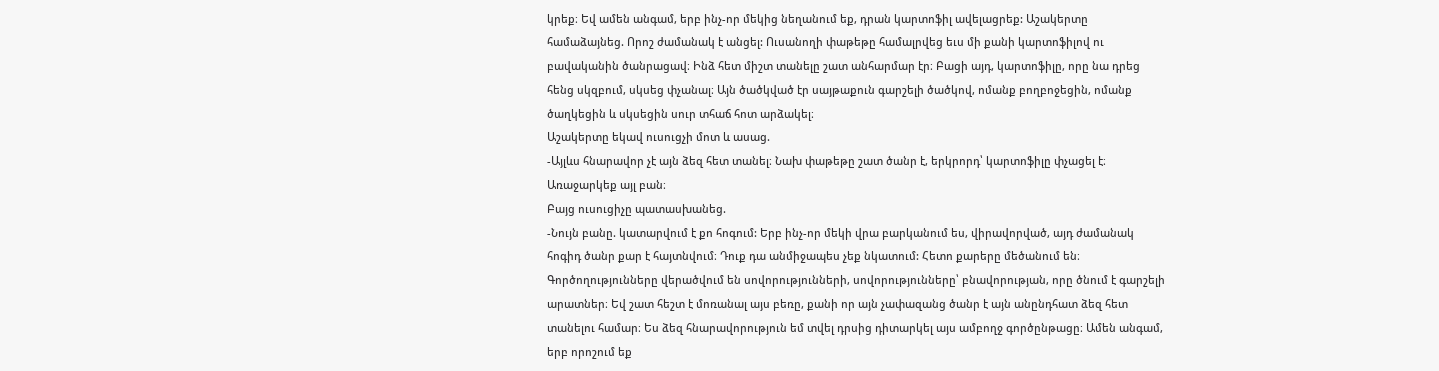կրեք։ Եվ ամեն անգամ, երբ ինչ-որ մեկից նեղանում եք, դրան կարտոֆիլ ավելացրեք: Աշակերտը համաձայնեց. Որոշ ժամանակ է անցել: Ուսանողի փաթեթը համալրվեց եւս մի քանի կարտոֆիլով ու բավականին ծանրացավ։ Ինձ հետ միշտ տանելը շատ անհարմար էր։ Բացի այդ, կարտոֆիլը, որը նա դրեց հենց սկզբում, սկսեց փչանալ։ Այն ծածկված էր սայթաքուն գարշելի ծածկով, ոմանք բողբոջեցին, ոմանք ծաղկեցին և սկսեցին սուր տհաճ հոտ արձակել։
Աշակերտը եկավ ուսուցչի մոտ և ասաց.
-Այլևս հնարավոր չէ այն ձեզ հետ տանել։ Նախ փաթեթը շատ ծանր է, երկրորդ՝ կարտոֆիլը փչացել է։ Առաջարկեք այլ բան։
Բայց ուսուցիչը պատասխանեց.
-Նույն բանը. կատարվում է քո հոգում: Երբ ինչ-որ մեկի վրա բարկանում ես, վիրավորված, այդ ժամանակ հոգիդ ծանր քար է հայտնվում։ Դուք դա անմիջապես չեք նկատում: Հետո քարերը մեծանում են։ Գործողությունները վերածվում են սովորությունների, սովորությունները՝ բնավորության, որը ծնում է գարշելի արատներ։ Եվ շատ հեշտ է մոռանալ այս բեռը, քանի որ այն չափազանց ծանր է այն անընդհատ ձեզ հետ տանելու համար։ Ես ձեզ հնարավորություն եմ տվել դրսից դիտարկել այս ամբողջ գործընթացը։ Ամեն անգամ, երբ որոշում եք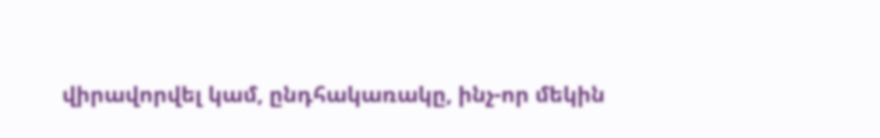վիրավորվել կամ, ընդհակառակը, ինչ-որ մեկին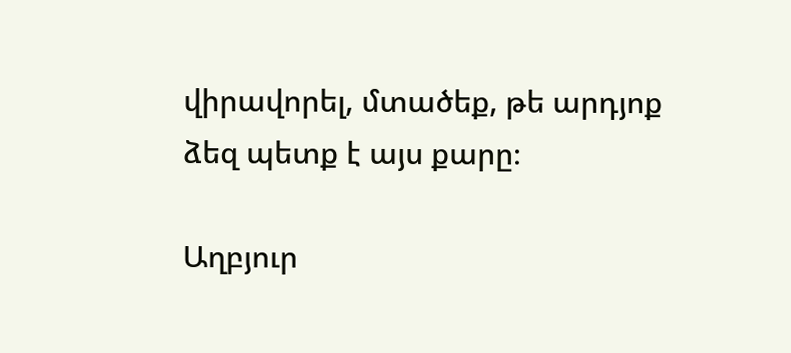վիրավորել, մտածեք, թե արդյոք ձեզ պետք է այս քարը։

Աղբյուր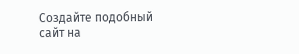Создайте подобный сайт на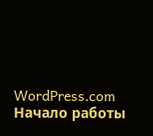WordPress.com
Начало работы